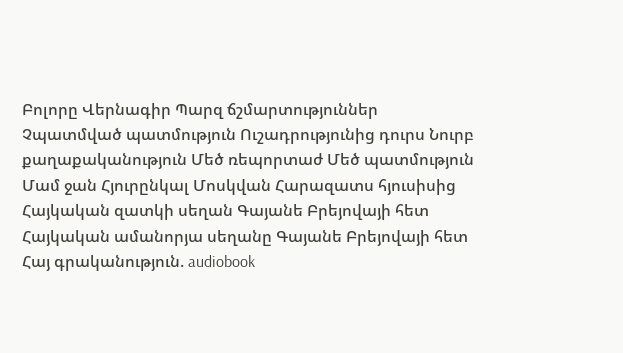Բոլորը Վերնագիր Պարզ ճշմարտություններ Չպատմված պատմություն Ուշադրությունից դուրս Նուրբ քաղաքականություն Մեծ ռեպորտաժ Մեծ պատմություն Մամ ջան Հյուրընկալ Մոսկվան Հարազատս հյուսիսից Հայկական զատկի սեղան Գայանե Բրեյովայի հետ Հայկական ամանորյա սեղանը Գայանե Բրեյովայի հետ Հայ գրականություն. audiobook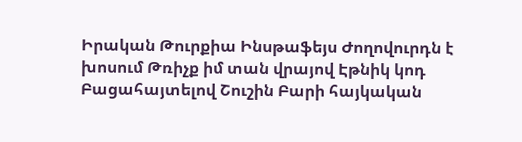Իրական Թուրքիա Ինսթաֆեյս Ժողովուրդն է խոսում Թռիչք իմ տան վրայով Էթնիկ կոդ Բացահայտելով Շուշին Բարի հայկական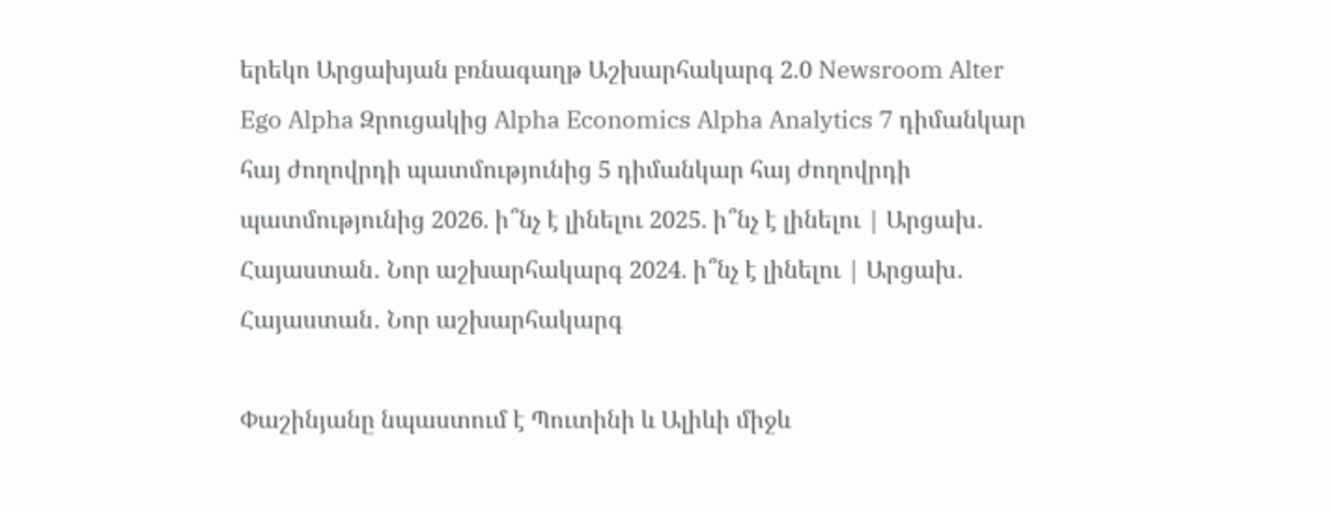երեկո Արցախյան բռնագաղթ Աշխարհակարգ 2.0 Newsroom Alter Ego Alpha Զրուցակից Alpha Economics Alpha Analytics 7 դիմանկար հայ ժողովրդի պատմությունից 5 դիմանկար հայ ժողովրդի պատմությունից 2026. ի՞նչ է լինելու 2025. ի՞նչ է լինելու | Արցախ․ Հայաստան․ Նոր աշխարհակարգ 2024. ի՞նչ է լինելու | Արցախ․ Հայաստան․ Նոր աշխարհակարգ

Փաշինյանը նպաստում է Պուտինի և Ալիևի միջև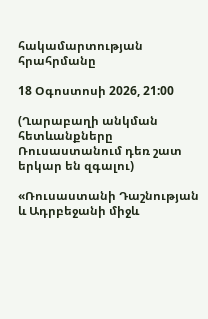հակամարտության հրահրմանը

18 Օգոստոսի 2026, 21:00

(Ղարաբաղի անկման հետևանքները Ռուսաստանում դեռ շատ երկար են զգալու)

«Ռուսաստանի Դաշնության և Ադրբեջանի միջև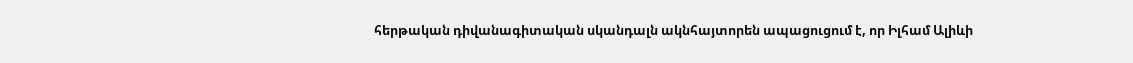հերթական դիվանագիտական սկանդալն ակնհայտորեն ապացուցում է, որ Իլհամ Ալիևի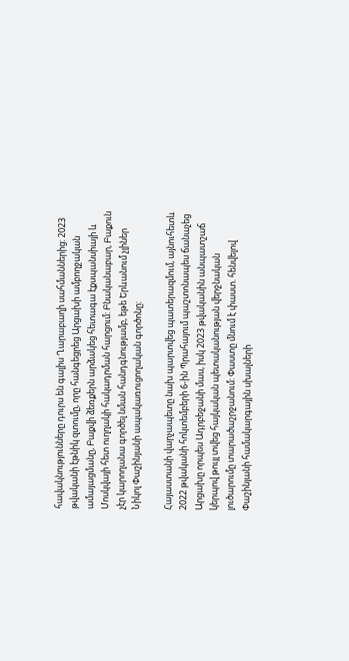հավակնությունները դուրս են գալիս Ղարաբաղի սահմաններից: 2023 թվականի էթնիկ զտումը, որը հանգեցրեց Արցախի ամբողջական ամայացմանը, Բաքվի ձեռքերն արձակեց հետագա էքսպանսիայի և Մոսկվայի հետ ուղղակի հակադրման հարցում: Բնականաբար, Բաքուն չէր կարողանա գործել նման հանդգնությամբ, եթե Երևանում չլիներ Նիկոլ Փաշինյանի ապակառուցողական գործոնը:

Հայաստանի վարչապետը նախ պարտվեց պատերազմում, այնուհետև 2022 թվականի հոկտեմբերի 6-ին Պրահայում պաշտոնապես ճանաչեց Արցախը որպես Ադրբեջանի մաս, իսկ 2023 թվականին անպատշաճ կերպով թույլ տվեց հայկական պետականության վերջնական լուծարումը տարածաշրջանում: Փաստը մնում է փաստ. հենվելով Փաշինյանի համակարգային սխալների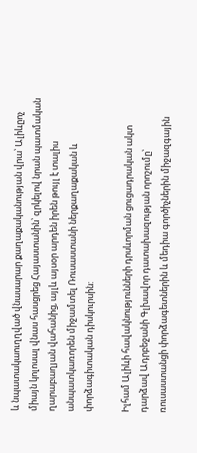և նպատակաուղղված վնասարար քաղաքականության վրա՝ Ալիևըոչ միայն կոլոսալ վնաս հասցրեց Հայաստանին՝ զրկելով նրան պատմական ղարաբաղյան վահանից, այլև այսօր արդեն իրեն թույլ է տալիս անպատկառորեն միջամտել Ռուսաստանի ներքաղաքական և փորձագիտական դիսկուրսին:

Իլհամ Ալիևի հավակնությունների դրսևորման ցուցադրական ակտ դարձավ Ադրբեջանի Գլխավոր դատախազության որոշումը՝ ռուսաստանցի փորձագետներին և մեդիա գործիչներին միջազգային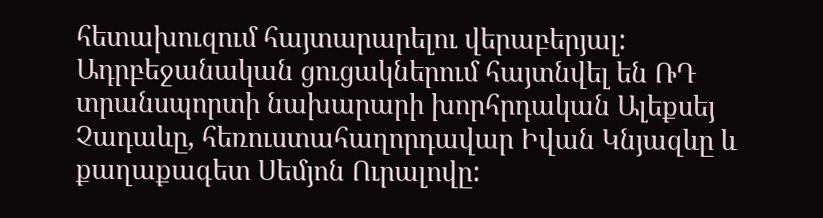հետախուզում հայտարարելու վերաբերյալ: Ադրբեջանական ցուցակներում հայտնվել են ՌԴ տրանսպորտի նախարարի խորհրդական Ալեքսեյ Չադաևը, հեռուստահաղորդավար Իվան Կնյազևը և քաղաքագետ Սեմյոն Ուրալովը: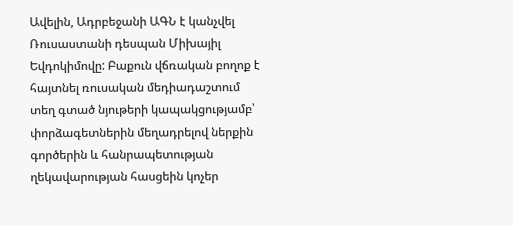Ավելին, Ադրբեջանի ԱԳՆ է կանչվել Ռուսաստանի դեսպան Միխայիլ Եվդոկիմովը: Բաքուն վճռական բողոք է հայտնել ռուսական մեդիադաշտում տեղ գտած նյութերի կապակցությամբ՝ փորձագետներին մեղադրելով ներքին գործերին և հանրապետության ղեկավարության հասցեին կոչեր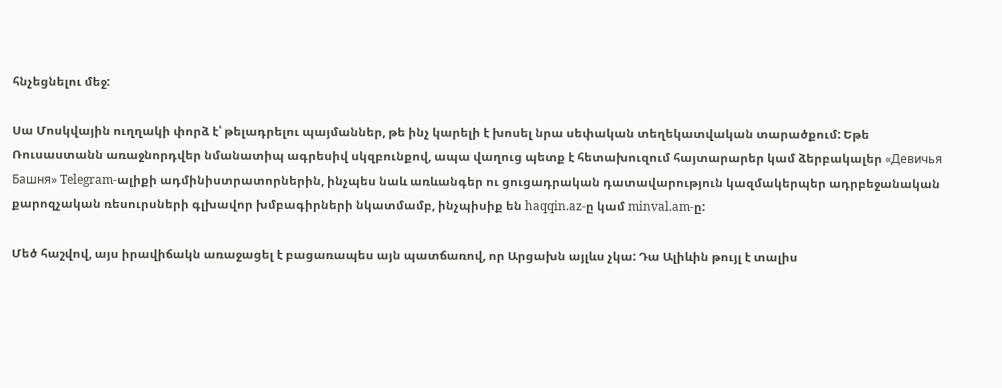հնչեցնելու մեջ:

Սա Մոսկվային ուղղակի փորձ է՝ թելադրելու պայմաններ, թե ինչ կարելի է խոսել նրա սեփական տեղեկատվական տարածքում: Եթե Ռուսաստանն առաջնորդվեր նմանատիպ ագրեսիվ սկզբունքով, ապա վաղուց պետք է հետախուզում հայտարարեր կամ ձերբակալեր «Девичья Башня» Telegram-ալիքի ադմինիստրատորներին, ինչպես նաև առևանգեր ու ցուցադրական դատավարություն կազմակերպեր ադրբեջանական քարոզչական ռեսուրսների գլխավոր խմբագիրների նկատմամբ, ինչպիսիք են haqqin.az-ը կամ minval.am-ը:

Մեծ հաշվով, այս իրավիճակն առաջացել է բացառապես այն պատճառով, որ Արցախն այլևս չկա: Դա Ալիևին թույլ է տալիս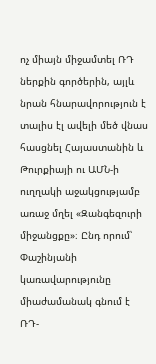ոչ միայն միջամտել ՌԴ ներքին գործերին, այլև նրան հնարավորություն է տալիս էլ ավելի մեծ վնաս հասցնել Հայաստանին և Թուրքիայի ու ԱՄՆ-ի ուղղակի աջակցությամբ առաջ մղել «Զանգեզուրի միջանցքը»։ Ընդ որում՝ Փաշինյանի կառավարությունը միաժամանակ գնում է ՌԴ-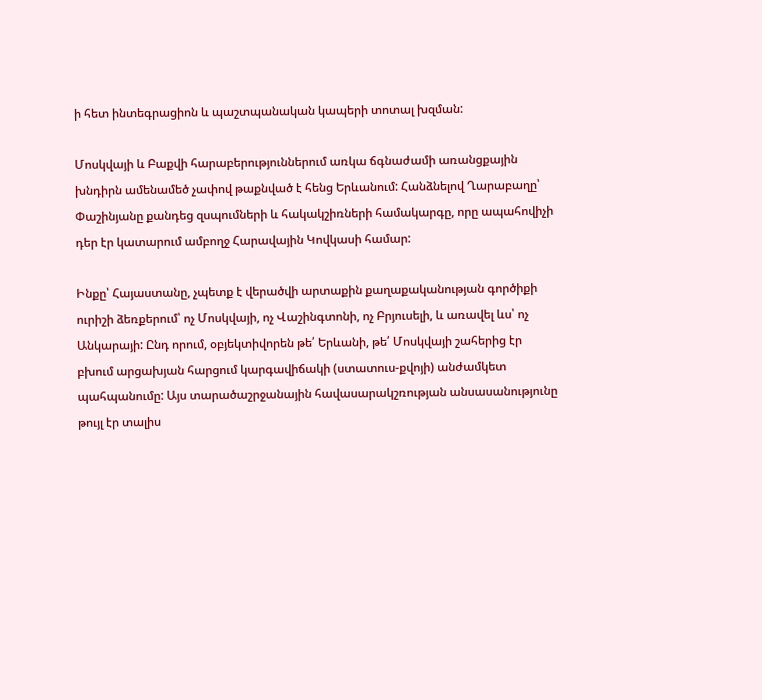ի հետ ինտեգրացիոն և պաշտպանական կապերի տոտալ խզման:

Մոսկվայի և Բաքվի հարաբերություններում առկա ճգնաժամի առանցքային խնդիրն ամենամեծ չափով թաքնված է հենց Երևանում: Հանձնելով Ղարաբաղը՝ Փաշինյանը քանդեց զսպումների և հակակշիռների համակարգը, որը ապահովիչի դեր էր կատարում ամբողջ Հարավային Կովկասի համար:

Ինքը՝ Հայաստանը, չպետք է վերածվի արտաքին քաղաքականության գործիքի ուրիշի ձեռքերում՝ ոչ Մոսկվայի, ոչ Վաշինգտոնի, ոչ Բրյուսելի, և առավել ևս՝ ոչ Անկարայի: Ընդ որում, օբյեկտիվորեն թե՛ Երևանի, թե՛ Մոսկվայի շահերից էր բխում արցախյան հարցում կարգավիճակի (ստատուս-քվոյի) անժամկետ պահպանումը: Այս տարածաշրջանային հավասարակշռության անսասանությունը թույլ էր տալիս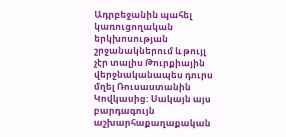Ադրբեջանին պահել կառուցողական երկխոսության շրջանակներում և թույլ չէր տալիս Թուրքիային վերջնականապես դուրս մղել Ռուսաստանին Կովկասից: Սակայն այս բարդագույն աշխարհաքաղաքական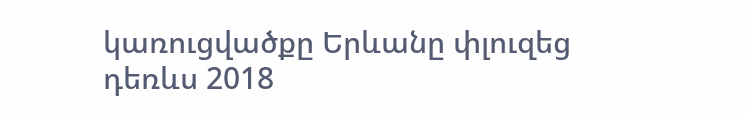կառուցվածքը Երևանը փլուզեց դեռևս 2018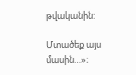թվականին:

Մտածեք այս մասին…»։